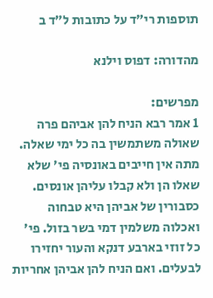תוספות רי"ד על כתובות ל״ד ב

מהדורה: דפוס וילנא

מפרשים:
1 אמר רבא הניח להן אביהם פרה שאולה משתמשין בה כל ימי שאלה. מתה אין חייבים באונסיה פי' שלא שאלו הן ולא קבלו עליהן אונסים. כסבורין של אביהן היא טבחוה ואכלוה משלמין דמי בשר בזול. פי' כל זוזי בארבע דנקא והעור יחזירו לבעלים. ואם הניח להן אביהן אחריות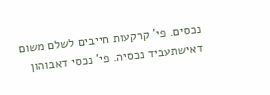נכסים. פי' קרקעות חייבים לשלם משום דאישתעביד נכסיה. פי' נכסי דאבוהון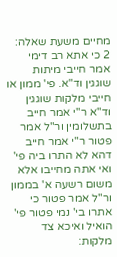מחיים משעת שאלה:
2 כי אתא רב דימי אמר חייבי מיתות שוגגין וד"א. פי' ממון או חייבי מלקות שוגגין וד"א ר"י אמר חייב בתשלומין ור"ל אמר פטור ר"י אמר חייב דהא לא התרו ביה פי' ואי אתה מחייבו אלא משום רשעה א' בממון ור"ל אמר פטור כי אתרו בי' נמי פטור פי' הואיל ואיכא צד מלקות: